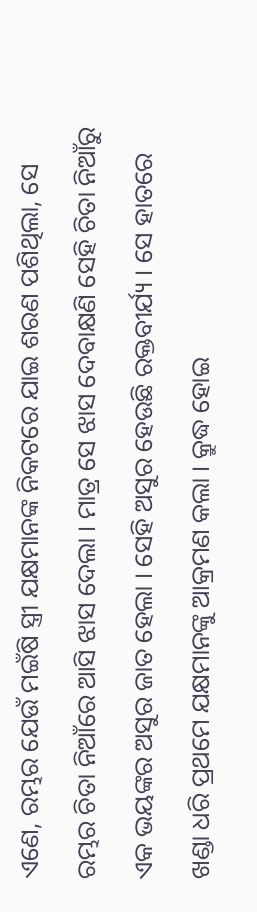ଏଣେ, ରମ୍ଭର ଯେଉଁ ମଇଁଷି ସ୍ତ୍ରୀ ଯକ୍ଷମାନଙ୍କ ନିକଟରେ ଯାଇ ଶରଣ ପଶିଥିଲା, ସେ ରମ୍ଭର ଚିତା ନିଆଁରେ ଆସି ଝାସ ଦେଲା । ମାତ୍ର ସେ ଝାସ ଦେବାକ୍ଷଣି ସେହି ଚିତା ନିଆଁରୁ ଏକ ଭୟଙ୍କର ଅସୁର ଜାତ ହେଲା । ସେହି ଅସୁର ହେଉଛି ରକ୍ତବୀର୍ଯ୍ୟ । ସେ ହାତରେ ଖଣ୍ଡା ଧରି ପ୍ରଥମେ ଯକ୍ଷମାନଙ୍କୁ ଆକ୍ରମଣ କଲା । କ୍ରୁଦ୍ଧ ହୋଇ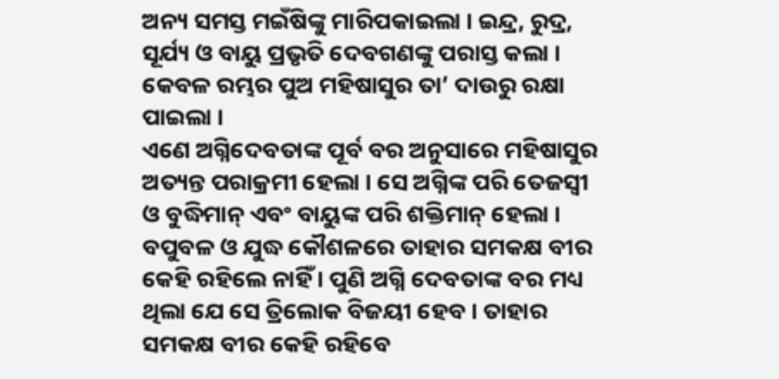ଅନ୍ୟ ସମସ୍ତ ମଇଁଷିଙ୍କୁ ମାରିପକାଇଲା । ଇନ୍ଦ୍ର, ରୁଦ୍ର, ସୂର୍ଯ୍ୟ ଓ ବାୟୁ ପ୍ରଭୃତି ଦେବଗଣଙ୍କୁ ପରାସ୍ତ କଲା । କେବଳ ରମ୍ଭର ପୁଅ ମହିଷାସୁର ତା’ ଦାଉରୁ ରକ୍ଷା ପାଇଲା ।
ଏଣେ ଅଗ୍ନିଦେବତାଙ୍କ ପୂର୍ବ ବର ଅନୁସାରେ ମହିଷାସୁର ଅତ୍ୟନ୍ତ ପରାକ୍ରମୀ ହେଲା । ସେ ଅଗ୍ନିଙ୍କ ପରି ତେଜସ୍ୱୀ ଓ ବୁଦ୍ଧିମାନ୍ ଏବଂ ବାୟୁଙ୍କ ପରି ଶକ୍ତିମାନ୍ ହେଲା । ବପୁବଳ ଓ ଯୁଦ୍ଧ କୌଶଳରେ ତାହାର ସମକକ୍ଷ ବୀର କେହି ରହିଲେ ନାହିଁ । ପୁଣି ଅଗ୍ନି ଦେବତାଙ୍କ ବର ମଧ୍ୟ ଥିଲା ଯେ ସେ ତ୍ରିଲୋକ ବିଜୟୀ ହେବ । ତାହାର ସମକକ୍ଷ ବୀର କେହି ରହିବେ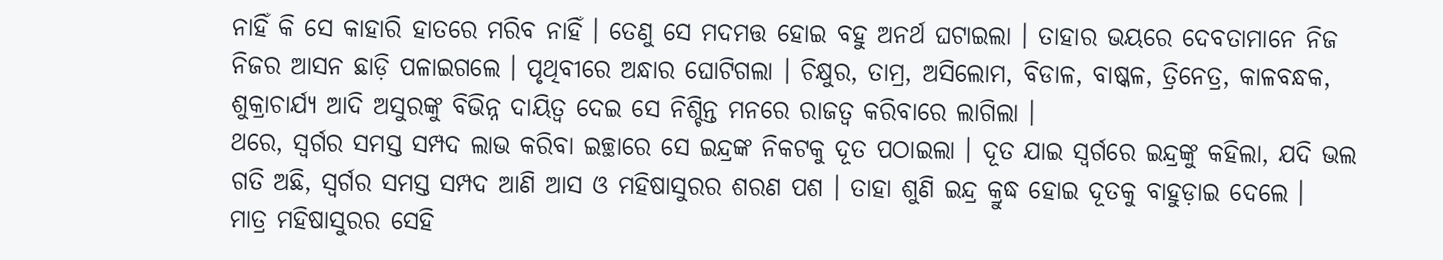ନାହିଁ କି ସେ କାହାରି ହାତରେ ମରିବ ନାହିଁ । ତେଣୁ ସେ ମଦମତ୍ତ ହୋଇ ବହୁ ଅନର୍ଥ ଘଟାଇଲା । ତାହାର ଭୟରେ ଦେବତାମାନେ ନିଜ ନିଜର ଆସନ ଛାଡ଼ି ପଳାଇଗଲେ । ପୃଥିବୀରେ ଅନ୍ଧାର ଘୋଟିଗଲା । ଚିକ୍ଷୁର, ତାମ୍ର, ଅସିଲୋମ, ବିଡାଳ, ବାଷ୍କଳ, ତ୍ରିନେତ୍ର, କାଳବନ୍ଧକ, ଶୁକ୍ରାଚାର୍ଯ୍ୟ ଆଦି ଅସୁରଙ୍କୁ ବିଭିନ୍ନ ଦାୟିତ୍ୱ ଦେଇ ସେ ନିଶ୍ଚିନ୍ତ ମନରେ ରାଜତ୍ୱ କରିବାରେ ଲାଗିଲା ।
ଥରେ, ସ୍ୱର୍ଗର ସମସ୍ତ ସମ୍ପଦ ଲାଭ କରିବା ଇଚ୍ଛାରେ ସେ ଇନ୍ଦ୍ରଙ୍କ ନିକଟକୁ ଦୂତ ପଠାଇଲା । ଦୂତ ଯାଇ ସ୍ୱର୍ଗରେ ଇନ୍ଦ୍ରଙ୍କୁ କହିଲା, ଯଦି ଭଲ ଗତି ଅଛି, ସ୍ୱର୍ଗର ସମସ୍ତ ସମ୍ପଦ ଆଣି ଆସ ଓ ମହିଷାସୁରର ଶରଣ ପଶ । ତାହା ଶୁଣି ଇନ୍ଦ୍ର କ୍ରୁଦ୍ଧ ହୋଇ ଦୂତକୁ ବାହୁଡ଼ାଇ ଦେଲେ ।
ମାତ୍ର ମହିଷାସୁରର ସେହି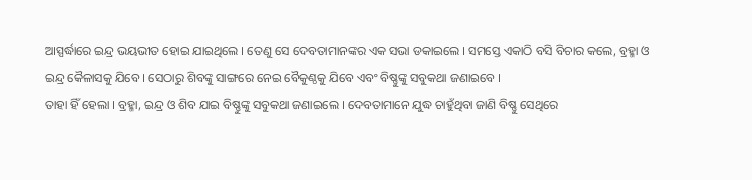ଆସ୍ପର୍ଦ୍ଧାରେ ଇନ୍ଦ୍ର ଭୟଭୀତ ହୋଇ ଯାଇଥିଲେ । ତେଣୁ ସେ ଦେବତାମାନଙ୍କର ଏକ ସଭା ଡକାଇଲେ । ସମସ୍ତେ ଏକାଠି ବସି ବିଚାର କଲେ, ବ୍ରହ୍ମା ଓ ଇନ୍ଦ୍ର କୈଳାସକୁ ଯିବେ । ସେଠାରୁ ଶିବଙ୍କୁ ସାଙ୍ଗରେ ନେଇ ବୈକୁଣ୍ଠକୁ ଯିବେ ଏବଂ ବିଷ୍ଣୁଙ୍କୁ ସବୁକଥା ଜଣାଇବେ ।
ତାହା ହିଁ ହେଲା । ବ୍ରହ୍ମା, ଇନ୍ଦ୍ର ଓ ଶିବ ଯାଇ ବିଷ୍ଣୁଙ୍କୁ ସବୁକଥା ଜଣାଇଲେ । ଦେବତାମାନେ ଯୁଦ୍ଧ ଚାହୁଁଥିବା ଜାଣି ବିଷ୍ଣୁ ସେଥିରେ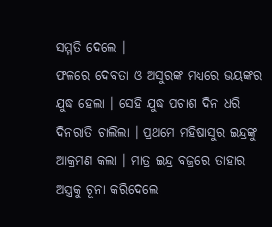ସମ୍ମତି ଦେଲେ ।
ଫଳରେ ଦେବତା ଓ ଅସୁରଙ୍କ ମଧ୍ୟରେ ଭୟଙ୍କର ଯୁଦ୍ଧ ହେଲା । ସେହି ଯୁଦ୍ଧ ପଚାଶ ଦିନ ଧରି ଦିନରାତି ଚାଲିଲା । ପ୍ରଥମେ ମହିଷାସୁର ଇନ୍ଦ୍ରଙ୍କୁ ଆକ୍ରମଣ କଲା । ମାତ୍ର ଇନ୍ଦ୍ର ବଜ୍ରରେ ତାହାର ଅସ୍ତ୍ରକୁ ଚୂନା କରିଦେଲେ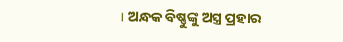। ଅନ୍ଧକ ବିଷ୍ଣୁଙ୍କୁ ଅସ୍ତ୍ର ପ୍ରହାର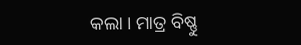କଲା । ମାତ୍ର ବିଷ୍ଣୁ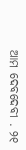ଆମ ଦେବଦେବୀ . ୨୧